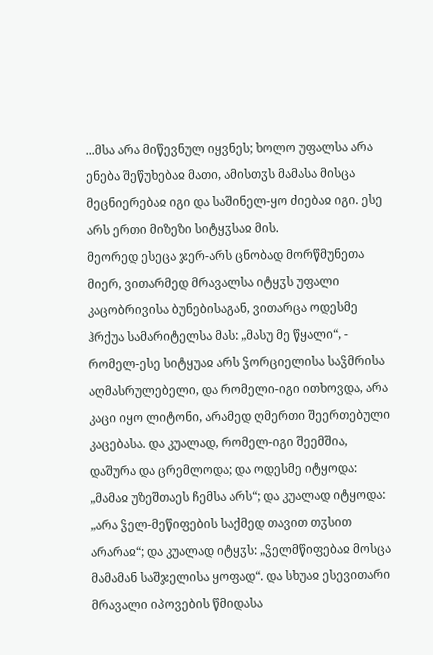...მსა არა მიწევნულ იყვნეს; ხოლო უფალსა არა ენება შეწუხებაჲ მათი, ამისთჳს მამასა მისცა მეცნიერებაჲ იგი და საშინელ-ყო ძიებაჲ იგი. ესე არს ერთი მიზეზი სიტყჳსაჲ მის.
მეორედ ესეცა ჯერ-არს ცნობად მორწმუნეთა მიერ, ვითარმედ მრავალსა იტყჳს უფალი კაცობრივისა ბუნებისაგან, ვითარცა ოდესმე ჰრქუა სამარიტელსა მას: „მასუ მე წყალი“, - რომელ-ესე სიტყუაჲ არს ჴორციელისა საჴმრისა აღმასრულებელი, და რომელი-იგი ითხოვდა, არა კაცი იყო ლიტონი, არამედ ღმერთი შეერთებული კაცებასა. და კუალად, რომელ-იგი შეემშია, დაშურა და ცრემლოდა; და ოდესმე იტყოდა: „მამაჲ უზეშთაეს ჩემსა არს“; და კუალად იტყოდა: „არა ჴელ-მეწიფების საქმედ თავით თჳსით არარაჲ“; და კუალად იტყჳს: „ჴელმწიფებაჲ მოსცა მამამან საშჯელისა ყოფად“. და სხუაჲ ესევითარი მრავალი იპოვების წმიდასა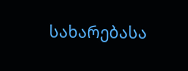სახარებასა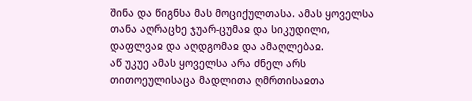შინა და წიგნსა მას მოციქულთასა. ამას ყოველსა თანა აღრაცხე ჯუარ-ცუმაჲ და სიკუდილი, დაფლვაჲ და აღდგომაჲ და ამაღლებაჲ.
აწ უკუე ამას ყოველსა არა ძნელ არს თითოეულისაცა მადლითა ღმრთისაჲთა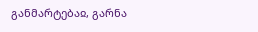განმარტებაჲ, გარნა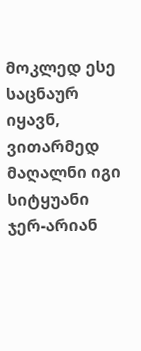მოკლედ ესე საცნაურ იყავნ, ვითარმედ მაღალნი იგი სიტყუანი ჯერ-არიან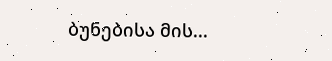ბუნებისა მის...